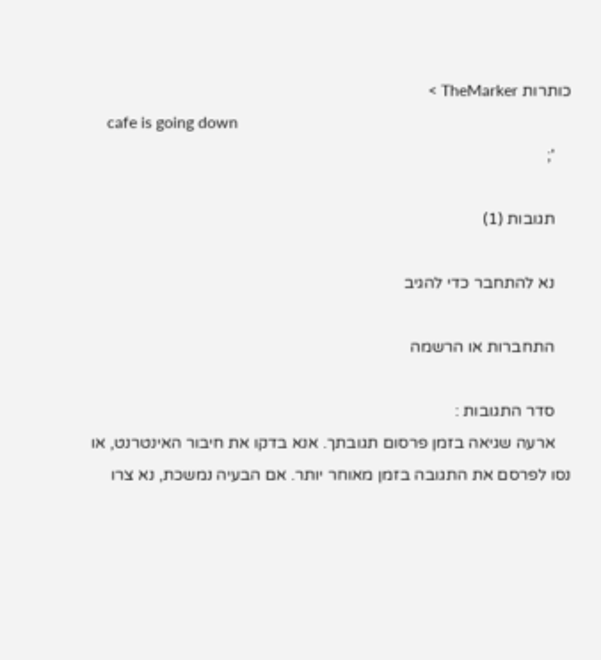כותרות TheMarker >
    cafe is going down
    ';

    תגובות (1)

    נא להתחבר כדי להגיב

    התחברות או הרשמה

    סדר התגובות :
    ארעה שגיאה בזמן פרסום תגובתך. אנא בדקו את חיבור האינטרנט, או נסו לפרסם את התגובה בזמן מאוחר יותר. אם הבעיה נמשכת, נא צרו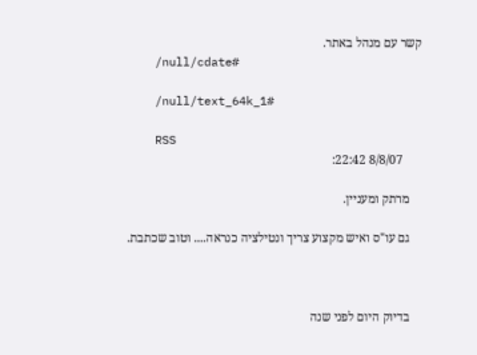קשר עם מנהל באתר.
    /null/cdate#

    /null/text_64k_1#

    RSS
      8/8/07 22:42:

    מרתק ומעניין.

    גם עו"ס ואיש מקצוע צריך ונטילציה כנראה.... וטוב שכתבת.



    בדיוק היום לפני שנה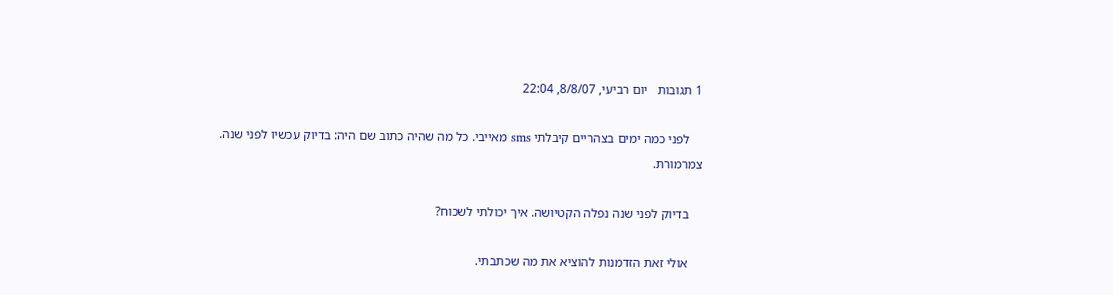1 תגובות   יום רביעי, 8/8/07, 22:04

    לפני כמה ימים בצהריים קיבלתי sms מאייבי. כל מה שהיה כתוב שם היה: בדיוק עכשיו לפני שנה. צמרמורת.

    בדיוק לפני שנה נפלה הקטיושה. איך יכולתי לשכוח?

    אולי זאת הזדמנות להוציא את מה שכתבתי.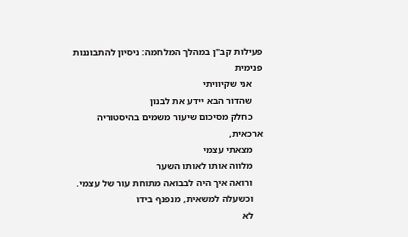פעילות קב"ן במהלך המלחמה: ניסיון להתבוננות פנימית
    אני שקיוויתי
    שהדור הבא יידע את לבנון
    כחלק מסיכום שיעור משמים בהיסטוריה ארכאית,
    מצאתי עצמי
    מלווה אותו לאותו השער
    ורואה איך היה לבבואה מתוחת עור של עצמי.
    וכשעלה למשאית, מנפנף בידו
    לא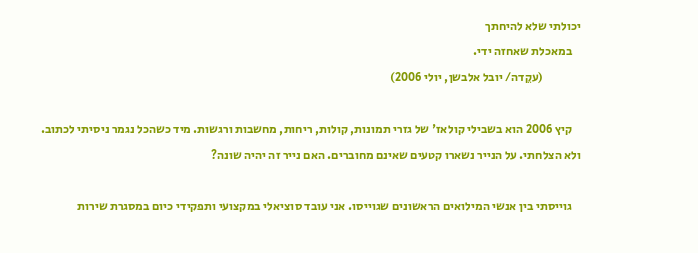יכולתי שלא להיחתך
    במאכלת שאחזה ידי.
                (עקֵדה/ יובל אלבשן, יולי 2006)

    קיץ 2006 הוא בשבילי קולאז' של גזרי תמונות, קולות, ריחות, מחשבות ורגשות. מיד כשהכל נגמר ניסיתי לכתוב. ולא הצלחתי. על הנייר נשארו קטעים שאינם מחוברים. האם נייר זה יהיה שונה?

    גוייסתי בין אנשי המילואים הראשונים שגוייסו. אני עובד סוציאלי במקצועי ותפקידי כיום במסגרת שירות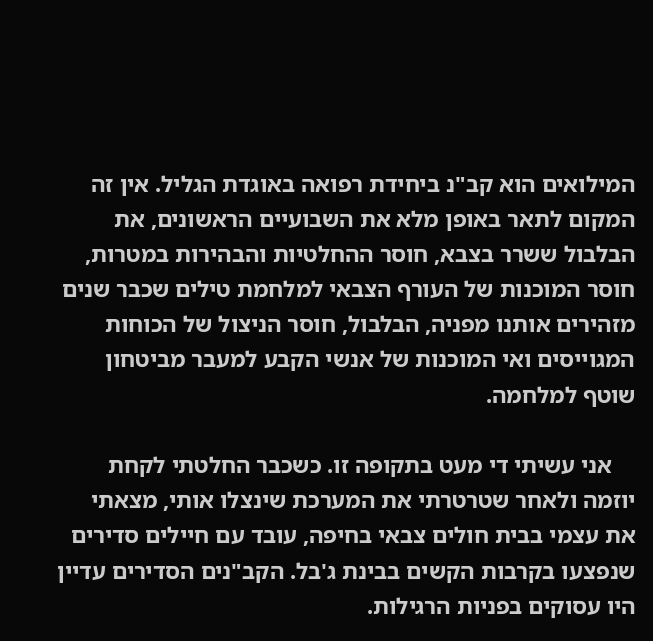המילואים הוא קב"נ ביחידת רפואה באוגדת הגליל. אין זה המקום לתאר באופן מלא את השבועיים הראשונים, את הבלבול ששרר בצבא, חוסר ההחלטיות והבהירות במטרות, חוסר המוכנות של העורף הצבאי למלחמת טילים שכבר שנים מזהירים אותנו מפניה, הבלבול, חוסר הניצול של הכוחות המגוייסים ואי המוכנות של אנשי הקבע למעבר מביטחון שוטף למלחמה.

    אני עשיתי די מעט בתקופה זו. כשכבר החלטתי לקחת יוזמה ולאחר שטרטרתי את המערכת שינצלו אותי, מצאתי את עצמי בבית חולים צבאי בחיפה, עובד עם חיילים סדירים שנפצעו בקרבות הקשים בבינת ג'בל. הקב"נים הסדירים עדיין היו עסוקים בפניות הרגילות.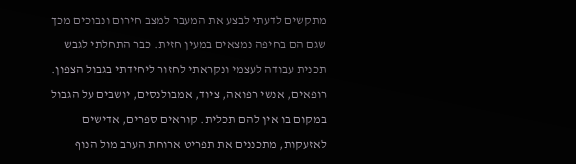מתקשים לדעתי לבצע את המעבר למצב חירום ונבוכים מכך שגם הם בחיפה נמצאים במעין חזית. כבר התחלתי לגבש תכנית עבודה לעצמי ונקראתי לחזור ליחידתי בגבול הצפון. רופאים, אנשי רפואה, ציוד, אמבולנסים, יושבים על הגבול במקום בו אין להם תכלית. קוראים ספרים, אדישים לאזעקות, מתכננים את תפריט ארוחת הערב מול הנוף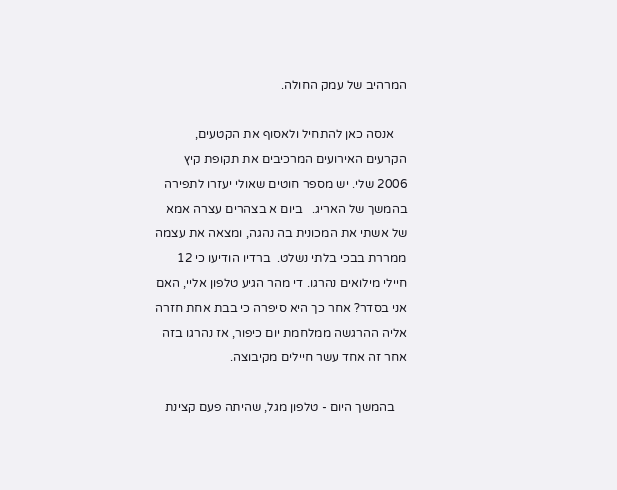המרהיב של עמק החולה.

    אנסה כאן להתחיל ולאסוף את הקטעים, הקרעים האירועים המרכיבים את תקופת קיץ 2006 שלי. יש מספר חוטים שאולי יעזרו לתפירה בהמשך של האריג.   ביום א בצהרים עצרה אמא של אשתי את המכונית בה נהגה, ומצאה את עצמה ממררת בבכי בלתי נשלט.  ברדיו הודיעו כי 12 חיילי מילואים נהרגו. די מהר הגיע טלפון אליי, האם אני בסדר? אחר כך היא סיפרה כי בבת אחת חזרה אליה ההרגשה ממלחמת יום כיפור, אז נהרגו בזה אחר זה אחד עשר חיילים מקיבוצה.

    בהמשך היום - טלפון מגל, שהיתה פעם קצינת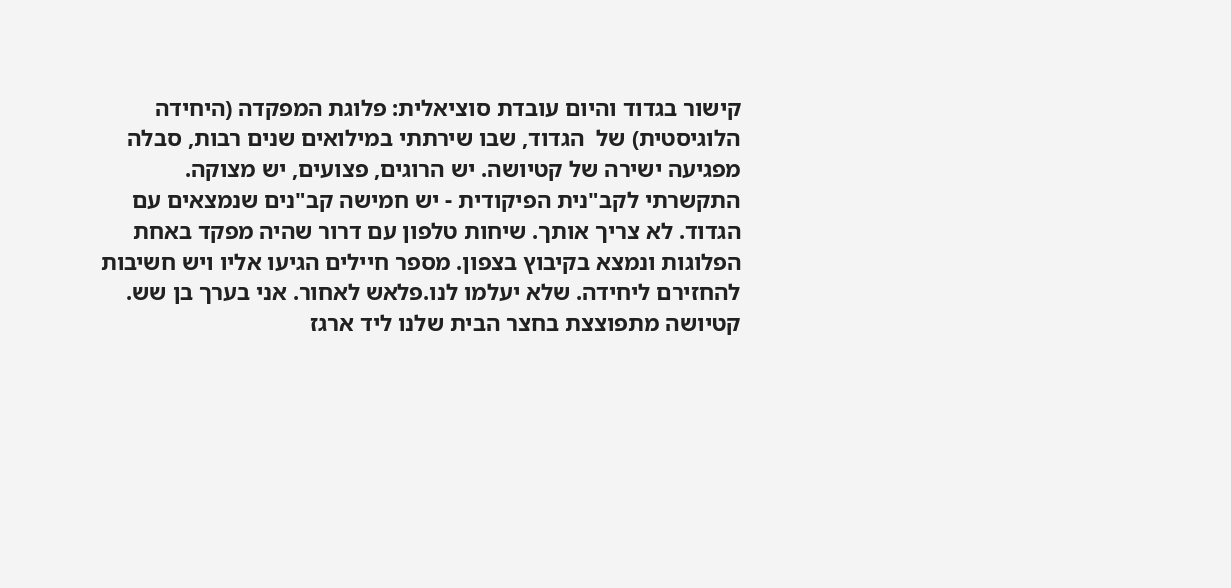קישור בגדוד והיום עובדת סוציאלית: פלוגת המפקדה (היחידה הלוגיסטית) של  הגדוד, שבו שירתתי במילואים שנים רבות, סבלה מפגיעה ישירה של קטיושה. יש הרוגים, פצועים, יש מצוקה. התקשרתי לקב"נית הפיקודית - יש חמישה קב"נים שנמצאים עם הגדוד. לא צריך אותך. שיחות טלפון עם דרור שהיה מפקד באחת הפלוגות ונמצא בקיבוץ בצפון. מספר חיילים הגיעו אליו ויש חשיבות להחזירם ליחידה. שלא יעלמו לנו.פלאש לאחור. אני בערך בן שש. קטיושה מתפוצצת בחצר הבית שלנו ליד ארגז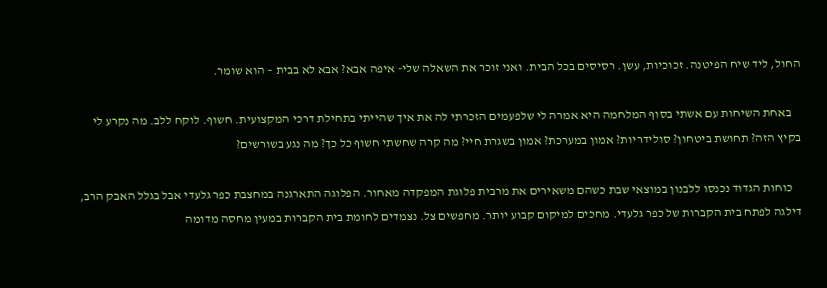החול, ליד שיח הפיטנה. זכוכיות, עשן. רסיסים בכל הבית. ואני זוכר את השאלה שלי- איפה אבא? אבא לא בבית – הוא שומר.

    באחת השיחות עם אשתי בסוף המלחמה היא אמרה לי שלפעמים הזכרתי לה את איך שהייתי בתחילת דרכי המקצועית. חשוף. לוקח ללב. מה נקרע לי בקיץ הזה? תחושת ביטחון? סולידריות? אמון במערכת? אמון בשגרת חיי? מה קרה שחשתי חשוף כל כך? מה נגע בשורשים?

    כוחות הגדוד נכנסו ללבנון במוצאי שבת כשהם משאירים את מרבית פלוגת המפקדה מאחור. הפלוגה התארגנה במחצבת כפר גלעדי אבל בגלל האבק הרב, דילגה לפתח בית הקברות של כפר גלעדי. מחכים למיקום קבוע יותר. מחפשים צל. נצמדים לחומת בית הקברות במעין מחסה מדומה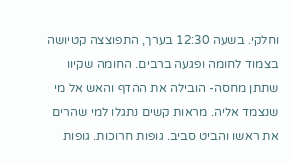וחלקי. בשעה 12:30 בערך, התפוצצה קטיושה בצמוד לחומה ופגעה ברבים. החומה שקיוו שתתן מחסה- הובילה את ההדף והאש אל מי שנצמד אליה. מראות קשים נתגלו למי שהרים את ראשו והביט סביב. גופות חרוכות. גופות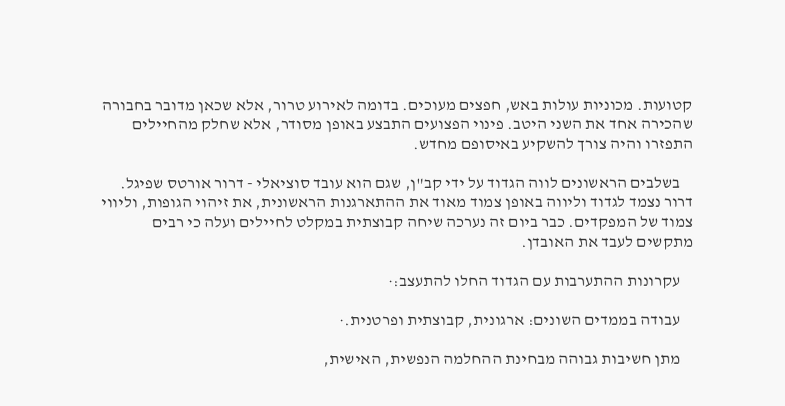קטועות. מכוניות עולות באש, חפצים מעוכים. בדומה לאירוע טרור, אלא שכאן מדובר בחבורה שהכירה אחד את השני היטב. פינוי הפצועים התבצע באופן מסודר, אלא שחלק מהחיילים התפזרו והיה צורך להשקיע באיסופם מחדש.

    בשלבים הראשונים לווה הגדוד על ידי קב"ן, שגם הוא עובד סוציאלי - דרור אורטס שפיגל. דרור נצמד לגדוד וליווה באופן צמוד מאוד את ההתארגנות הראשונית, את זיהוי הגופות, וליווי צמוד של המפקדים. כבר ביום זה נערכה שיחה קבוצתית במקלט לחיילים ועלה כי רבים מתקשים לעבד את האובדן.

    עקרונות ההתערבות עם הגדוד החלו להתעצב:·

    עבודה בממדים השונים: ארגונית, קבוצתית ופרטנית.·

    מתן חשיבות גבוהה מבחינת ההחלמה הנפשית, האישית,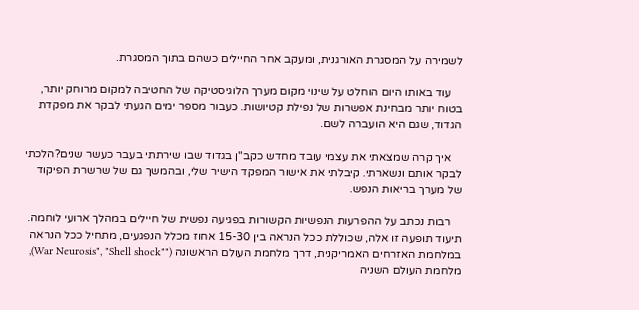לשמירה על המסגרת האורגנית, ומעקב אחר החיילים כשהם בתוך המסגרת.

    עוד באותו היום הוחלט על שינוי מקום מערך הלוגיסטיקה של החטיבה למקום מרוחק יותר, בטוח יותר מבחינת אפשרות של נפילת קטיושות. כעבור מספר ימים הגעתי לבקר את מפקדת הגדוד, שגם היא הועברה לשם.

    איך קרה שמצאתי את עצמי עובד מחדש כקב"ן בגדוד שבו שירתתי בעבר כעשר שנים?הלכתי לבקר אותם ונשארתי. קיבלתי את אישור המפקד הישיר שלי, ובהמשך גם של שרשרת הפיקוד של מערך בריאות הנפש.

    רבות נכתב על ההפרעות הנפשיות הקשורות בפגיעה נפשית של חיילים במהלך ארועי לוחמה. תיעוד תופעה זו אלה, שכוללת ככל הנראה בין 15-30 אחוז מכלל הנפגעים, מתחיל ככל הנראה במלחמת האזרחים האמריקנית, דרך מלחמת העולם הראשונה (""War Neurosis", "Shell shock), מלחמת העולם השניה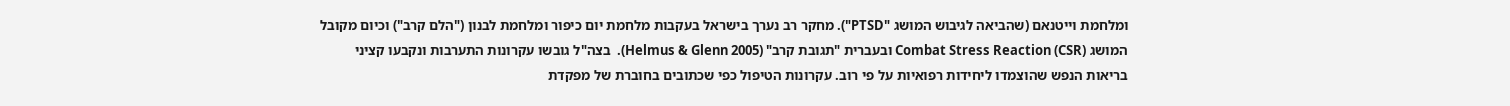ומלחמת וייטנאם (שהביאה לגיבוש המושג "PTSD"). מחקר רב נערך בישראל בעקבות מלחמת יום כיפור ומלחמת לבנון ("הלם קרב") וכיום מקובל המושג Combat Stress Reaction (CSR) ובעברית "תגובת קרב" (Helmus & Glenn 2005).  בצה"ל גובשו עקרונות התערבות ונקבעו קציני בריאות הנפש שהוצמדו ליחידות רפואיות על פי רוב. עקרונות הטיפול כפי שכתובים בחוברת של מפקדת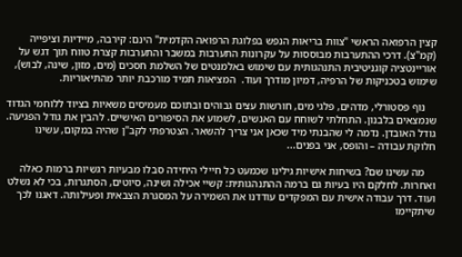קצין הרפואה הראשי "צוות בריאות הנפש בפלוגת הרפואה הקדמית" הינם: קירבה, מיידיות וציפייה (קמ"צ). דרכי ההתערבות מבוססות על עקרונות התערבות במשבר והתערבות קצרת טווח תוך דגש על אוריינטציה קוגניטיבית התנהגותית עם שימוש באלמנטים של השלמת חסכים (מים, מזון, שינה, לבוש), שימוש בטכניקות של הרפיה, דמיון מודרך ועוד.  המציאות תמיד מורכבת יותר מהתיאוריות.

    נוף פסטורלי, מדהים, פלגי מים, חורשות עצים גבוהים ובתוכם מעמיסים משאיות בציוד ללוחמי הגדוד שנמצאים בלבנון. התחלתי לשוחח עם האנשים, לשמוע את הסיפורים האישיים. להבין את גודל הפגיעה. גודל האובדן. נדמה לי שהבנתי מיד שכאן אני צריך להשאר. הצטרפתי לקב"ן שהיה במקום, עשינו חלוקת עבודה – והופס, אני בפנים...

    מה עשינו שם? בשיחות אישיות גילינו שכמעט כל חיילי היחידה סבלו מבעיות רגשיות ברמות כאלה ואחרות. לחלקם היו בעיות גם ברמה ההתנהגותית: קשיי אכילה ושינה, סיוטים, הסתגרות, בכי לא נשלט ועוד. דרך עבודה אישית עם המפקדים עודדנו את השמירה על המסגרת הצבאית ופעילותה. דאגנו לכך שיתקיימו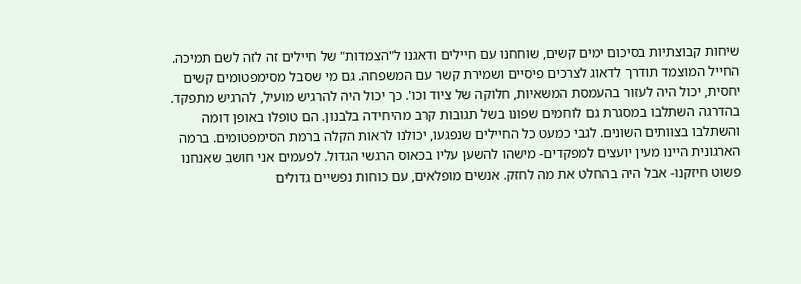שיחות קבוצתיות בסיכום ימים קשים, שוחחנו עם חיילים ודאגנו ל"הצמדות" של חיילים זה לזה לשם תמיכה. החייל המוצמד תודרך לדאוג לצרכים פיסיים ושמירת קשר עם המשפחה. גם מי שסבל מסימפטומים קשים יחסית, יכול היה לעזור בהעמסת המשאיות, חלוקה של ציוד וכו'. כך יכול היה להרגיש מועיל, להרגיש מתפקד. בהדרגה השתלבו במסגרת גם לוחמים שפונו בשל תגובות קרב מהיחידה בלבנון. הם טופלו באופן דומה והשתלבו בצוותים השונים. לגבי כמעט כל החיילים שנפגעו, יכולנו לראות הקלה ברמת הסימפטומים. ברמה הארגונית היינו מעין יועצים למפקדים- מישהו להשען עליו בכאוס הרגשי הגדול. לפעמים אני חושב שאנחנו פשוט חיזקנו- אבל היה בהחלט את מה לחזק. אנשים מופלאים, עם כוחות נפשיים גדולים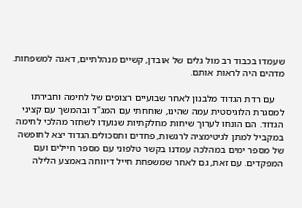שעמדו בכבוד רב מול גלים של אובדן, קשיים מנהלתיים, דאגה למשפחות. מדהים היה לראות אותם.

    עם רדת הגדוד מלבנון לאחר שבועיים רצופים של לחימה וחבירתו למסגרת הלוגיסטית עמה שהינו, שוחחתי עם המג"ד ובהמשך עם קציני הגדוד. הם הונחו לערוך שיחות מחלקתיות שנועדו לשחזר מהלכי לחימה במקביל למתן לגיטימציה לרגשות, פחדים ותסכולים.הגדוד יצא לחופשה של מספר ימים במהלכה עמדנו בקשר טלפוני עם מספר חיילים ועם המפקדים. עם זאת, גם לאחר שמשפחת חייל דיווחה באמצע הלילה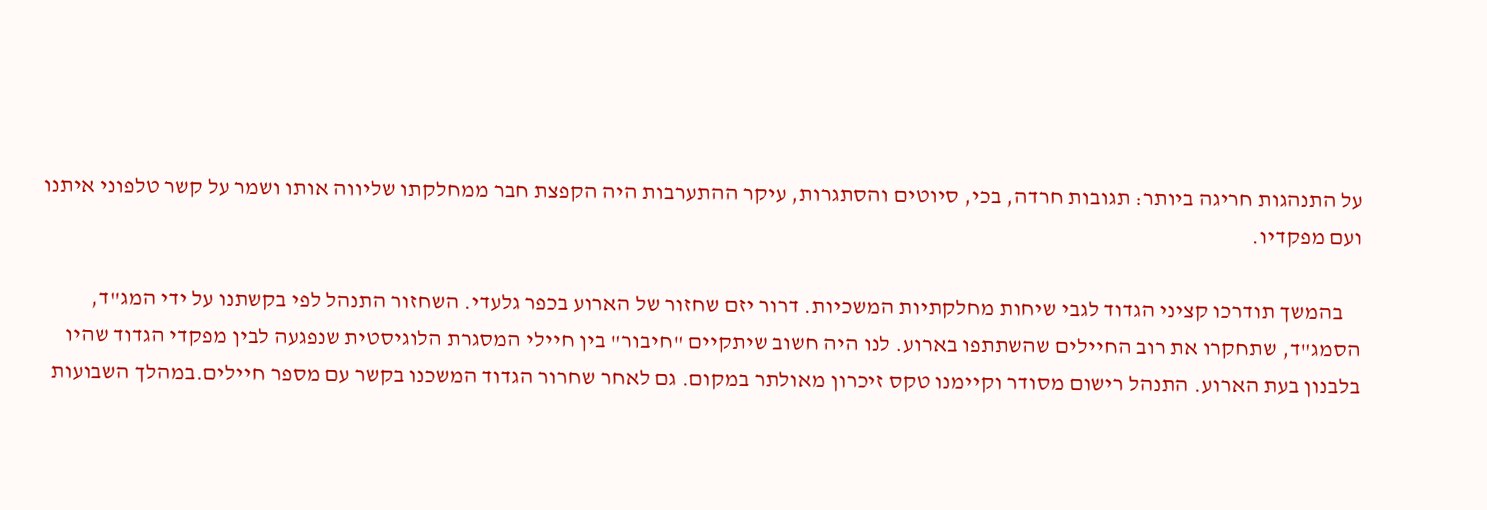על התנהגות חריגה ביותר: תגובות חרדה, בכי, סיוטים והסתגרות, עיקר ההתערבות היה הקפצת חבר ממחלקתו שליווה אותו ושמר על קשר טלפוני איתנו ועם מפקדיו.

    בהמשך תודרכו קציני הגדוד לגבי שיחות מחלקתיות המשכיות. דרור יזם שחזור של הארוע בכפר גלעדי. השחזור התנהל לפי בקשתנו על ידי המג"ד, הסמג"ד, שתחקרו את רוב החיילים שהשתתפו בארוע. לנו היה חשוב שיתקיים "חיבור" בין חיילי המסגרת הלוגיסטית שנפגעה לבין מפקדי הגדוד שהיו בלבנון בעת הארוע. התנהל רישום מסודר וקיימנו טקס זיכרון מאולתר במקום. גם לאחר שחרור הגדוד המשכנו בקשר עם מספר חיילים.במהלך השבועות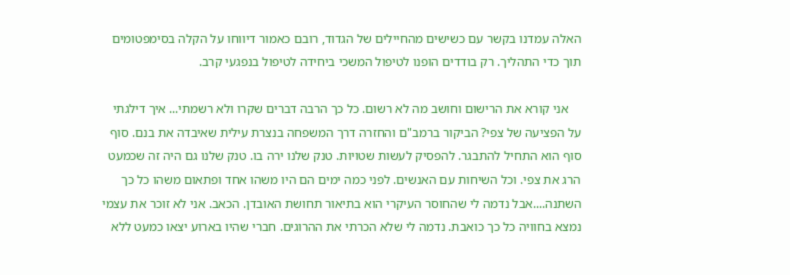האלה עמדנו בקשר עם כשישים מהחיילים של הגדוד, רובם כאמור דיווחו על הקלה בסימפטומים תוך כדי התהליך. רק בודדים הופנו לטיפול המשכי ביחידה לטיפול בנפגעי קרב.

    אני קורא את הרישום וחושב מה לא רשום. כל כך הרבה דברים שקרו ולא רשמתי... איך דילגתי על הפציעה של צפי? הביקור ברמב"ם והחזרה דרך המשפחה בנצרת עילית שאיבדה את בנם. סוף סוף הוא התחיל להתבגר. להפסיק לעשות שטויות. טנק שלנו ירה בו. טנק שלנו גם היה זה שכמעט הרג את צפי. וכל השיחות עם האנשים. לפני כמה ימים הם היו משהו אחד ופתאום משהו כל כך השתנה....אבל נדמה לי שהחוסר העיקרי הוא בתיאור תחושת האובדן. הכאב. אני לא זוכר את עצמי נמצא בחוויה כל כך כואבת. נדמה לי שלא הכרתי את ההרוגים. חברי שהיו בארוע יצאו כמעט ללא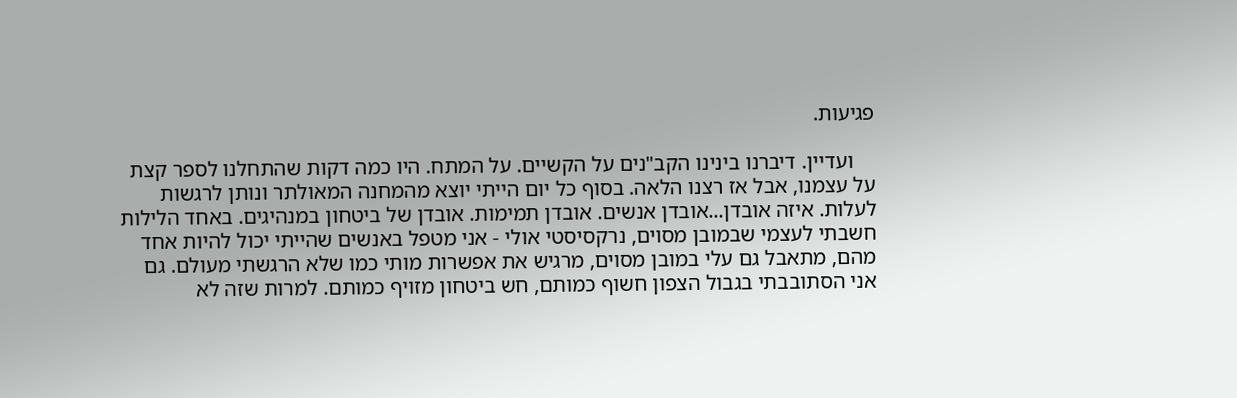פגיעות.

    ועדיין. דיברנו בינינו הקב"נים על הקשיים. על המתח. היו כמה דקות שהתחלנו לספר קצת על עצמנו, אבל אז רצנו הלאה. בסוף כל יום הייתי יוצא מהמחנה המאולתר ונותן לרגשות לעלות. איזה אובדן...אובדן אנשים. אובדן תמימות. אובדן של ביטחון במנהיגים. באחד הלילות חשבתי לעצמי שבמובן מסוים, נרקסיסטי אולי - אני מטפל באנשים שהייתי יכול להיות אחד מהם, מתאבל גם עלי במובן מסוים, מרגיש את אפשרות מותי כמו שלא הרגשתי מעולם. גם אני הסתובבתי בגבול הצפון חשוף כמותם, חש ביטחון מזויף כמותם. למרות שזה לא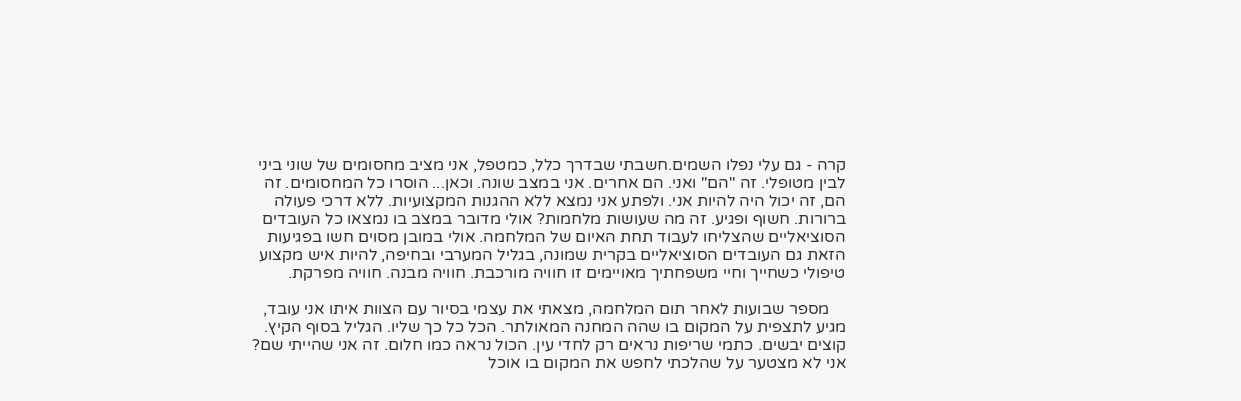קרה - גם עלי נפלו השמים.חשבתי שבדרך כלל, כמטפל, אני מציב מחסומים של שוני ביני לבין מטופלי. זה "הם" ואני. הם אחרים. אני במצב שונה. וכאן... הוסרו כל המחסומים. זה הם, זה יכול היה להיות אני. ולפתע אני נמצא ללא ההגנות המקצועיות. ללא דרכי פעולה ברורות. חשוף ופגיע. זה מה שעושות מלחמות? אולי מדובר במצב בו נמצאו כל העובדים הסוציאליים שהצליחו לעבוד תחת האיום של המלחמה. אולי במובן מסוים חשו בפגיעות הזאת גם העובדים הסוציאליים בקרית שמונה, בגליל המערבי ובחיפה, להיות איש מקצוע טיפולי כשחייך וחיי משפחתיך מאויימים זו חוויה מורכבת. חוויה מבנה. חוויה מפרקת.

    מספר שבועות לאחר תום המלחמה, מצאתי את עצמי בסיור עם הצוות איתו אני עובד, מגיע לתצפית על המקום בו שהה המחנה המאולתר. הכל כל כך שליו. הגליל בסוף הקיץ. קוצים יבשים. כתמי שריפות נראים רק לחדי עין. הכול נראה כמו חלום. זה אני שהייתי שם? אני לא מצטער על שהלכתי לחפש את המקום בו אוכל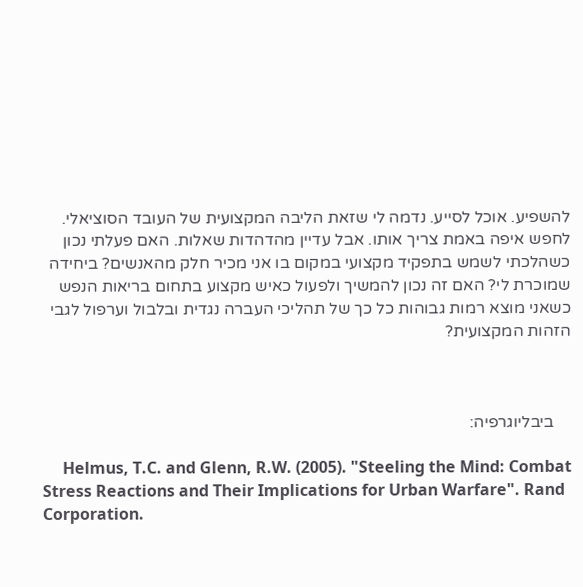להשפיע. אוכל לסייע. נדמה לי שזאת הליבה המקצועית של העובד הסוציאלי. לחפש איפה באמת צריך אותו. אבל עדיין מהדהדות שאלות. האם פעלתי נכון כשהלכתי לשמש בתפקיד מקצועי במקום בו אני מכיר חלק מהאנשים? ביחידה שמוכרת לי? האם זה נכון להמשיך ולפעול כאיש מקצוע בתחום בריאות הנפש כשאני מוצא רמות גבוהות כל כך של תהליכי העברה נגדית ובלבול וערפול לגבי הזהות המקצועית?



    ביבליוגרפיה:

     Helmus, T.C. and Glenn, R.W. (2005). "Steeling the Mind: Combat Stress Reactions and Their Implications for Urban Warfare". Rand Corporation.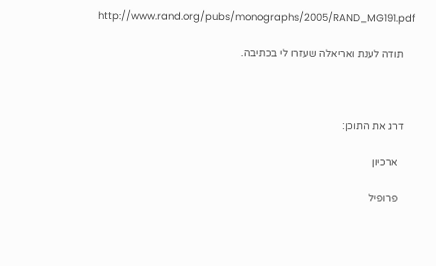http://www.rand.org/pubs/monographs/2005/RAND_MG191.pdf

    תודה לענת ואריאלה שעזרו לי בכתיבה.



    דרג את התוכן:

      ארכיון

      פרופיל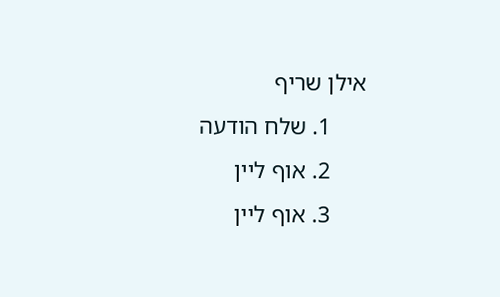אילן שריף
      1. שלח הודעה
      2. אוף ליין
      3. אוף ליין